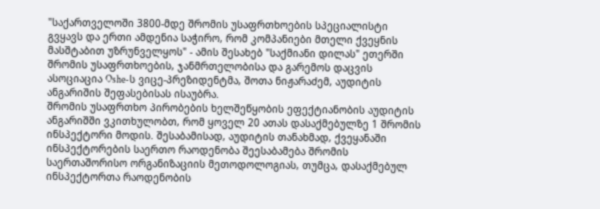"საქართველოში 3800-მდე შრომის უსაფრთხოების სპეციალისტი გვყავს და ერთი ამდენია საჭირო, რომ კომპანიები მთელი ქვეყნის მასშტაბით უზრუნველყოს" - ამის შესახებ "საქმიანი დილას" ეთერში შრომის უსაფრთხოების, ჯანმრთელობისა და გარემოს დაცვის ასოციაცია Oshe-ს ვიცე-პრეზიდენტმა, შოთა ნიჟარაძემ, აუდიტის ანგარიშის შეფასებისას ისაუბრა.
შრომის უსაფრთხო პირობების ხელშეწყობის ეფექტიანობის აუდიტის ანგარიშში ვკითხულობთ, რომ ყოველ 20 ათას დასაქმებულზე 1 შრომის ინსპექტორი მოდის. შესაბამისად, აუდიტის თანახმად, ქვეყანაში ინსპექტორების საერთო რაოდენობა შეესაბამება შრომის საერთაშორისო ორგანიზაციის მეთოდოლოგიას, თუმცა, დასაქმებულ ინსპექტორთა რაოდენობის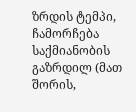ზრდის ტემპი, ჩამორჩება საქმიანობის გაზრდილ (მათ შორის,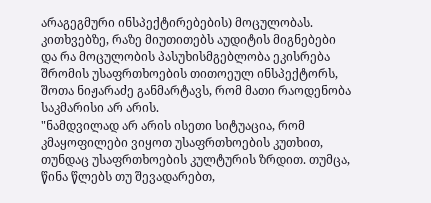არაგეგმური ინსპექტირებების) მოცულობას.
კითხვებზე, რაზე მიუთითებს აუდიტის მიგნებები და რა მოცულობის პასუხისმგებლობა ეკისრება შრომის უსაფრთხოების თითოეულ ინსპექტორს, შოთა ნიჟარაძე განმარტავს, რომ მათი რაოდენობა საკმარისი არ არის.
"ნამდვილად არ არის ისეთი სიტუაცია, რომ კმაყოფილები ვიყოთ უსაფრთხოების კუთხით, თუნდაც უსაფრთხოების კულტურის ზრდით. თუმცა, წინა წლებს თუ შევადარებთ,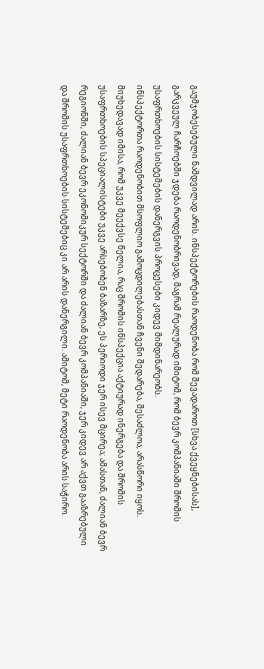გაუმჯობესებული ნამდვილად არის. ინსპექტორების რაოდენობა რომ შევადაროთ [სხვა ქვეყნებისას], გარკვეულ ჩარჩოებში ჯდება რაოდენობრივად, მაგრამ რეალურად იმიტომ, რომ ბევრ კომპანიაში შრომის უსაფრთხოების სისტემების დანერგვის პროცესები კიდევ მიმდინარეობს.
ინსპექტორთა რაოდენობით მსოფლიო გამოცდილებასთან ჩვენი შედარება, შესაძლოა, არასწორი იყოს. მიუხედავად იმისა, რომ უკვე მეექვსე წელია, რაც შრომის ინსპექცია აქტიურად ინერგება და შრომის უსაფრთხოების სპეციალისტები უკვე არსებობენ ბაზარზე, ეს პერიოდი ჯერ ისევ მცირეა; ამასთან, ძალიან ბევრ რეგიონში, ძალიან ბევრ ეკონომიკურ სექტორში და ძალიან ბევრ კომპანიაში, ჯერ კიდევ არ აქვთ გააზრებული და შრომის უსაფრთხოების სისტემებიც კი არ არის დანერგილი. ამიტომ, მეტი რაოდენობა არის საჭირო.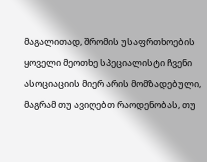მაგალითად, შრომის უსაფრთხოების ყოველი მეოთხე სპეციალისტი ჩვენი ასოციაციის მიერ არის მომზადებული, მაგრამ თუ ავიღებთ რაოდენობას, თუ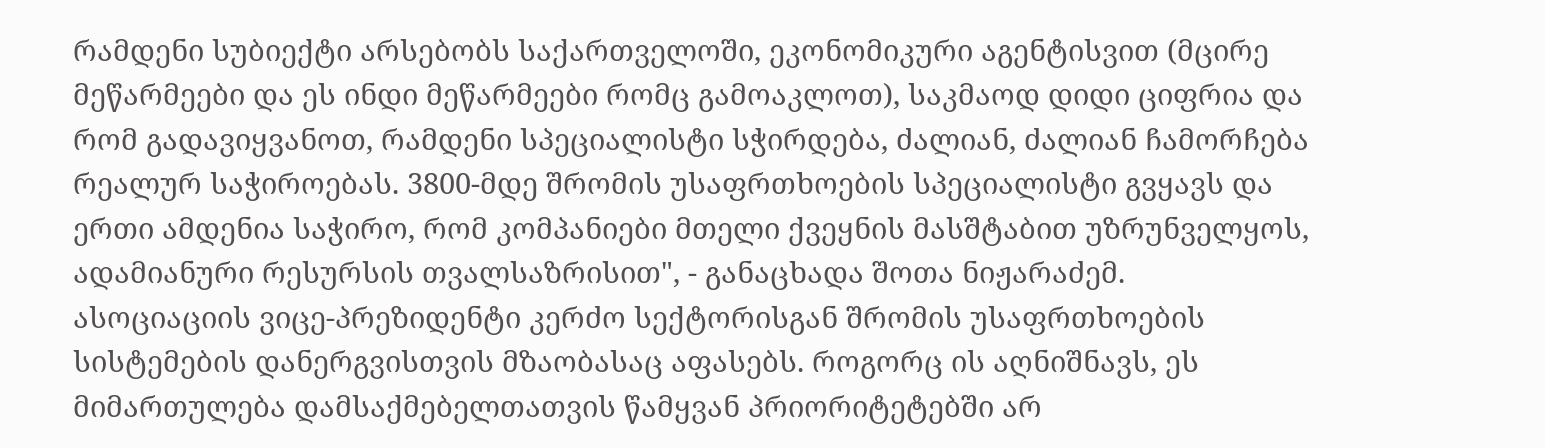რამდენი სუბიექტი არსებობს საქართველოში, ეკონომიკური აგენტისვით (მცირე მეწარმეები და ეს ინდი მეწარმეები რომც გამოაკლოთ), საკმაოდ დიდი ციფრია და რომ გადავიყვანოთ, რამდენი სპეციალისტი სჭირდება, ძალიან, ძალიან ჩამორჩება რეალურ საჭიროებას. 3800-მდე შრომის უსაფრთხოების სპეციალისტი გვყავს და ერთი ამდენია საჭირო, რომ კომპანიები მთელი ქვეყნის მასშტაბით უზრუნველყოს, ადამიანური რესურსის თვალსაზრისით", - განაცხადა შოთა ნიჟარაძემ.
ასოციაციის ვიცე-პრეზიდენტი კერძო სექტორისგან შრომის უსაფრთხოების სისტემების დანერგვისთვის მზაობასაც აფასებს. როგორც ის აღნიშნავს, ეს მიმართულება დამსაქმებელთათვის წამყვან პრიორიტეტებში არ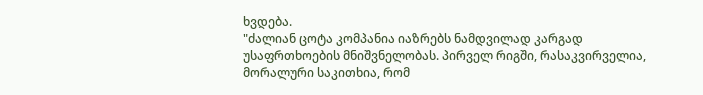ხვდება.
"ძალიან ცოტა კომპანია იაზრებს ნამდვილად კარგად უსაფრთხოების მნიშვნელობას. პირველ რიგში, რასაკვირველია, მორალური საკითხია, რომ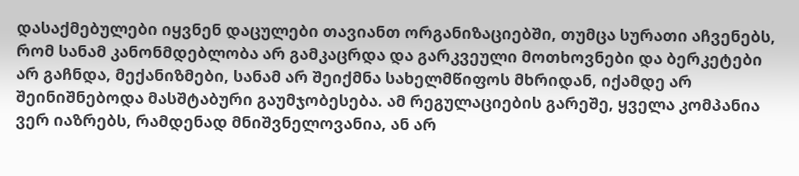დასაქმებულები იყვნენ დაცულები თავიანთ ორგანიზაციებში, თუმცა სურათი აჩვენებს, რომ სანამ კანონმდებლობა არ გამკაცრდა და გარკვეული მოთხოვნები და ბერკეტები არ გაჩნდა, მექანიზმები, სანამ არ შეიქმნა სახელმწიფოს მხრიდან, იქამდე არ შეინიშნებოდა მასშტაბური გაუმჯობესება. ამ რეგულაციების გარეშე, ყველა კომპანია ვერ იაზრებს, რამდენად მნიშვნელოვანია, ან არ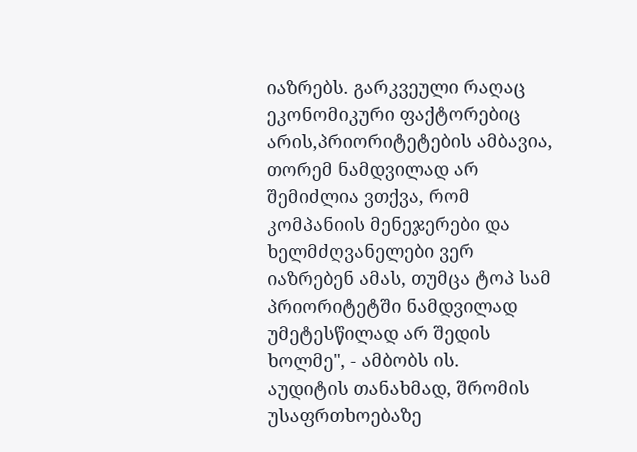იაზრებს. გარკვეული რაღაც ეკონომიკური ფაქტორებიც არის,პრიორიტეტების ამბავია, თორემ ნამდვილად არ შემიძლია ვთქვა, რომ კომპანიის მენეჯერები და ხელმძღვანელები ვერ იაზრებენ ამას, თუმცა ტოპ სამ პრიორიტეტში ნამდვილად უმეტესწილად არ შედის ხოლმე", - ამბობს ის.
აუდიტის თანახმად, შრომის უსაფრთხოებაზე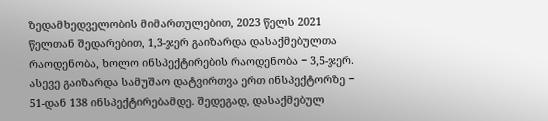ზედამხედველობის მიმართულებით, 2023 წელს 2021 წელთან შედარებით, 1,3-ჯერ გაიზარდა დასაქმებულთა რაოდენობა, ხოლო ინსპექტირების რაოდენობა − 3,5-ჯერ. ასევე გაიზარდა სამუშაო დატვირთვა ერთ ინსპექტორზე − 51-დან 138 ინსპექტირებამდე. შედეგად, დასაქმებულ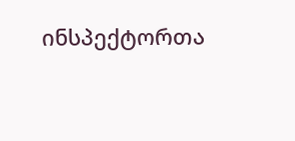ინსპექტორთა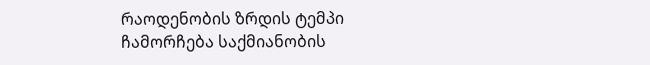რაოდენობის ზრდის ტემპი ჩამორჩება საქმიანობის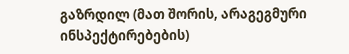გაზრდილ (მათ შორის, არაგეგმური ინსპექტირებების)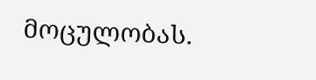მოცულობას.